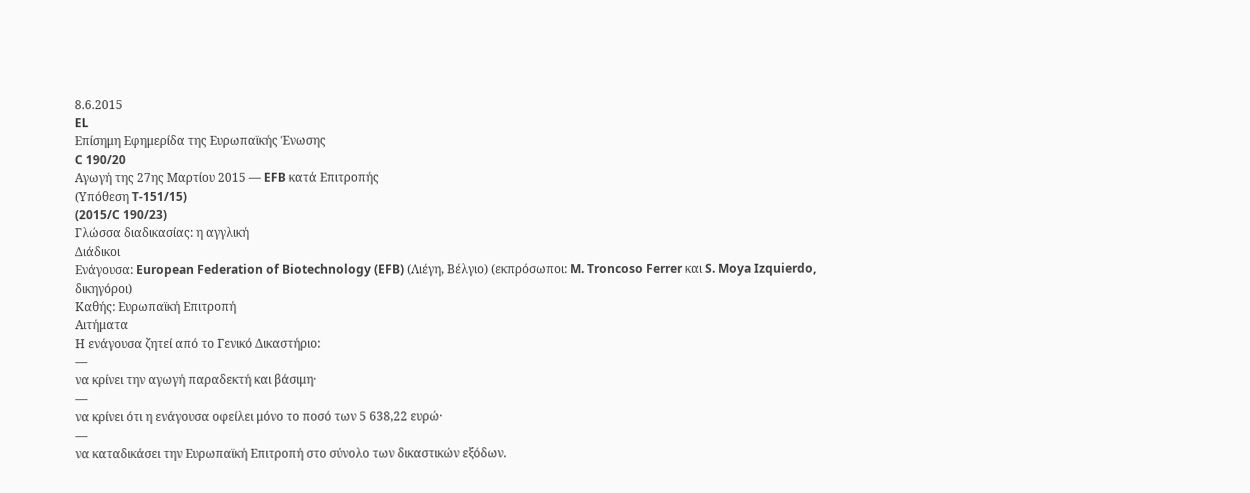8.6.2015
EL
Επίσημη Εφημερίδα της Ευρωπαϊκής Ένωσης
C 190/20
Αγωγή της 27ης Μαρτίου 2015 — EFB κατά Επιτροπής
(Υπόθεση T-151/15)
(2015/C 190/23)
Γλώσσα διαδικασίας: η αγγλική
Διάδικοι
Ενάγουσα: European Federation of Biotechnology (EFB) (Λιέγη, Βέλγιο) (εκπρόσωποι: M. Troncoso Ferrer και S. Moya Izquierdo, δικηγόροι)
Καθής: Ευρωπαϊκή Επιτροπή
Αιτήματα
Η ενάγουσα ζητεί από το Γενικό Δικαστήριο:
—
να κρίνει την αγωγή παραδεκτή και βάσιμη·
—
να κρίνει ότι η ενάγουσα οφείλει μόνο το ποσό των 5 638,22 ευρώ·
—
να καταδικάσει την Ευρωπαϊκή Επιτροπή στο σύνολο των δικαστικών εξόδων.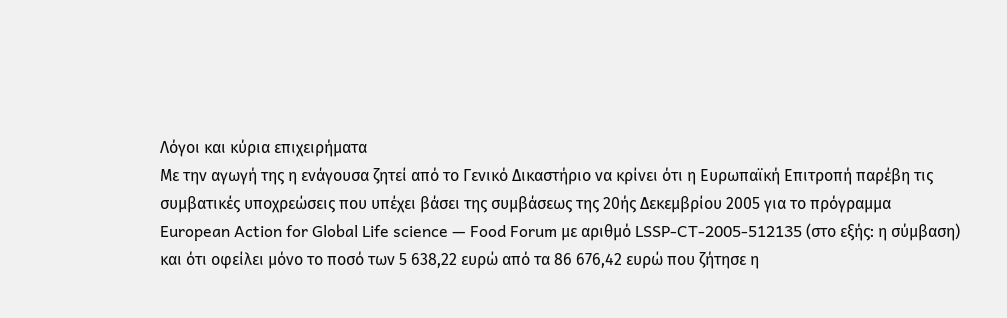Λόγοι και κύρια επιχειρήματα
Με την αγωγή της η ενάγουσα ζητεί από το Γενικό Δικαστήριο να κρίνει ότι η Ευρωπαϊκή Επιτροπή παρέβη τις συμβατικές υποχρεώσεις που υπέχει βάσει της συμβάσεως της 20ής Δεκεμβρίου 2005 για το πρόγραμμα European Action for Global Life science — Food Forum με αριθμό LSSP-CT-2005-512135 (στο εξής: η σύμβαση) και ότι οφείλει μόνο το ποσό των 5 638,22 ευρώ από τα 86 676,42 ευρώ που ζήτησε η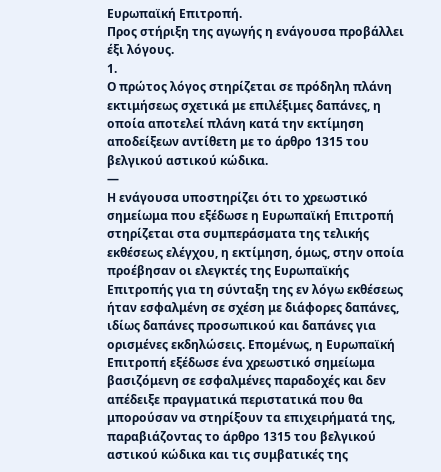Ευρωπαϊκή Επιτροπή.
Προς στήριξη της αγωγής η ενάγουσα προβάλλει έξι λόγους.
1.
Ο πρώτος λόγος στηρίζεται σε πρόδηλη πλάνη εκτιμήσεως σχετικά με επιλέξιμες δαπάνες, η οποία αποτελεί πλάνη κατά την εκτίμηση αποδείξεων αντίθετη με το άρθρο 1315 του βελγικού αστικού κώδικα.
—
Η ενάγουσα υποστηρίζει ότι το χρεωστικό σημείωμα που εξέδωσε η Ευρωπαϊκή Επιτροπή στηρίζεται στα συμπεράσματα της τελικής εκθέσεως ελέγχου, η εκτίμηση, όμως, στην οποία προέβησαν οι ελεγκτές της Ευρωπαϊκής Επιτροπής για τη σύνταξη της εν λόγω εκθέσεως ήταν εσφαλμένη σε σχέση με διάφορες δαπάνες, ιδίως δαπάνες προσωπικού και δαπάνες για ορισμένες εκδηλώσεις. Επομένως, η Ευρωπαϊκή Επιτροπή εξέδωσε ένα χρεωστικό σημείωμα βασιζόμενη σε εσφαλμένες παραδοχές και δεν απέδειξε πραγματικά περιστατικά που θα μπορούσαν να στηρίξουν τα επιχειρήματά της, παραβιάζοντας το άρθρο 1315 του βελγικού αστικού κώδικα και τις συμβατικές της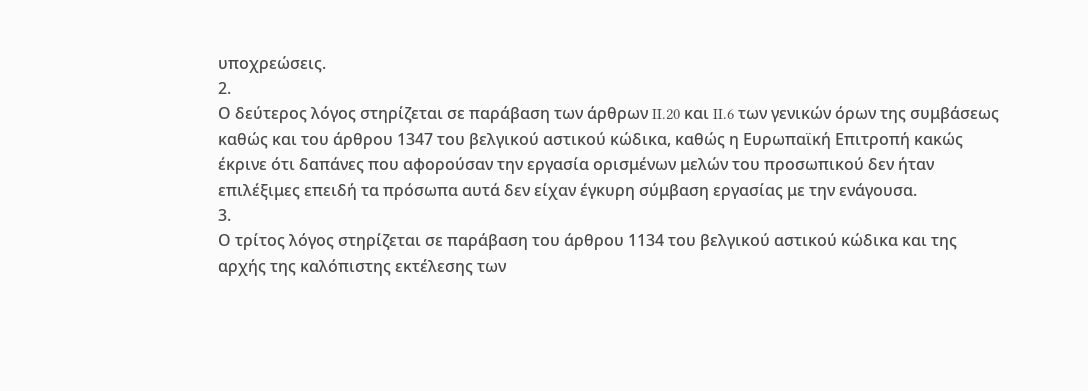υποχρεώσεις.
2.
Ο δεύτερος λόγος στηρίζεται σε παράβαση των άρθρων II.20 και II.6 των γενικών όρων της συμβάσεως καθώς και του άρθρου 1347 του βελγικού αστικού κώδικα, καθώς η Ευρωπαϊκή Επιτροπή κακώς έκρινε ότι δαπάνες που αφορούσαν την εργασία ορισμένων μελών του προσωπικού δεν ήταν επιλέξιμες επειδή τα πρόσωπα αυτά δεν είχαν έγκυρη σύμβαση εργασίας με την ενάγουσα.
3.
Ο τρίτος λόγος στηρίζεται σε παράβαση του άρθρου 1134 του βελγικού αστικού κώδικα και της αρχής της καλόπιστης εκτέλεσης των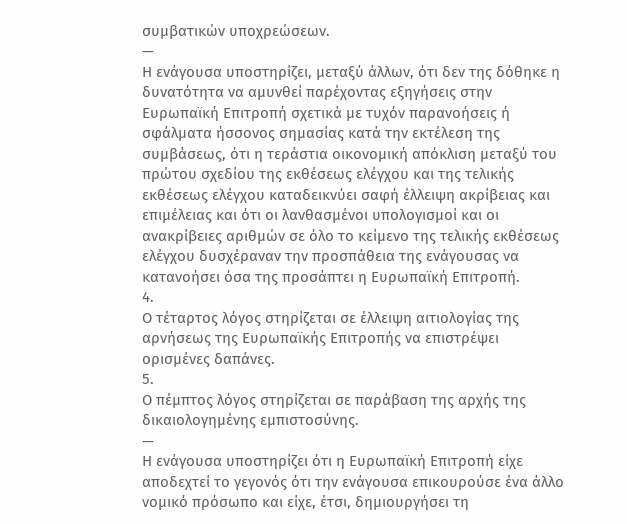συμβατικών υποχρεώσεων.
—
Η ενάγουσα υποστηρίζει, μεταξύ άλλων, ότι δεν της δόθηκε η δυνατότητα να αμυνθεί παρέχοντας εξηγήσεις στην Ευρωπαϊκή Επιτροπή σχετικά με τυχόν παρανοήσεις ή σφάλματα ήσσονος σημασίας κατά την εκτέλεση της συμβάσεως, ότι η τεράστια οικονομική απόκλιση μεταξύ του πρώτου σχεδίου της εκθέσεως ελέγχου και της τελικής εκθέσεως ελέγχου καταδεικνύει σαφή έλλειψη ακρίβειας και επιμέλειας και ότι οι λανθασμένοι υπολογισμοί και οι ανακρίβειες αριθμών σε όλο το κείμενο της τελικής εκθέσεως ελέγχου δυσχέραναν την προσπάθεια της ενάγουσας να κατανοήσει όσα της προσάπτει η Ευρωπαϊκή Επιτροπή.
4.
Ο τέταρτος λόγος στηρίζεται σε έλλειψη αιτιολογίας της αρνήσεως της Ευρωπαϊκής Επιτροπής να επιστρέψει ορισμένες δαπάνες.
5.
Ο πέμπτος λόγος στηρίζεται σε παράβαση της αρχής της δικαιολογημένης εμπιστοσύνης.
—
Η ενάγουσα υποστηρίζει ότι η Ευρωπαϊκή Επιτροπή είχε αποδεχτεί το γεγονός ότι την ενάγουσα επικουρούσε ένα άλλο νομικό πρόσωπο και είχε, έτσι, δημιουργήσει τη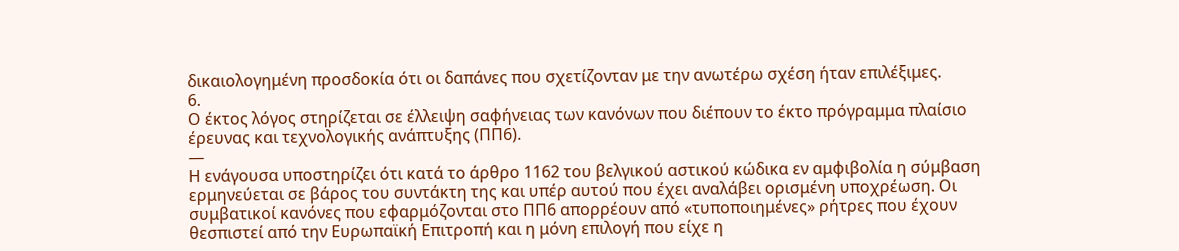δικαιολογημένη προσδοκία ότι οι δαπάνες που σχετίζονταν με την ανωτέρω σχέση ήταν επιλέξιμες.
6.
Ο έκτος λόγος στηρίζεται σε έλλειψη σαφήνειας των κανόνων που διέπουν το έκτο πρόγραμμα πλαίσιο έρευνας και τεχνολογικής ανάπτυξης (ΠΠ6).
—
Η ενάγουσα υποστηρίζει ότι κατά το άρθρο 1162 του βελγικού αστικού κώδικα εν αμφιβολία η σύμβαση ερμηνεύεται σε βάρος του συντάκτη της και υπέρ αυτού που έχει αναλάβει ορισμένη υποχρέωση. Οι συμβατικοί κανόνες που εφαρμόζονται στο ΠΠ6 απορρέουν από «τυποποιημένες» ρήτρες που έχουν θεσπιστεί από την Ευρωπαϊκή Επιτροπή και η μόνη επιλογή που είχε η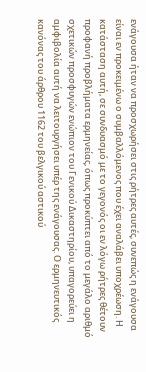ενάγουσα ήταν να προσχωρήσει στις ρήτρες αυτές, συνεπώς η ενάγουσα είναι εν προκειμένω ο συμβαλλόμενος που έχει αναλάβει υποχρέωση. Η κατάσταση αυτή, σε συνδυασμό με το γεγονός οι εν λόγω ρήτρες θέτουν προφανή προβλήματα ερμηνείας, όπως προκύπτει από το μεγάλο αριθμό σχετικών προσφυγών ενώπιον του Γενικού Δικαστηρίου, υπαγορεύει η αμφιβολία αυτή να λειτουργήσει υπέρ της ενάγουσας. Ο ερμηνευτικός κανόνας του άρθρου 1162 του βελγικού αστικού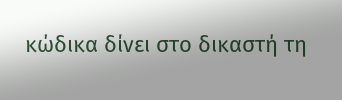κώδικα δίνει στο δικαστή τη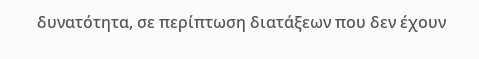δυνατότητα, σε περίπτωση διατάξεων που δεν έχουν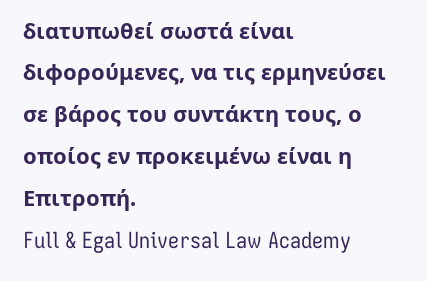διατυπωθεί σωστά είναι διφορούμενες, να τις ερμηνεύσει σε βάρος του συντάκτη τους, ο οποίος εν προκειμένω είναι η Επιτροπή.
Full & Egal Universal Law Academy